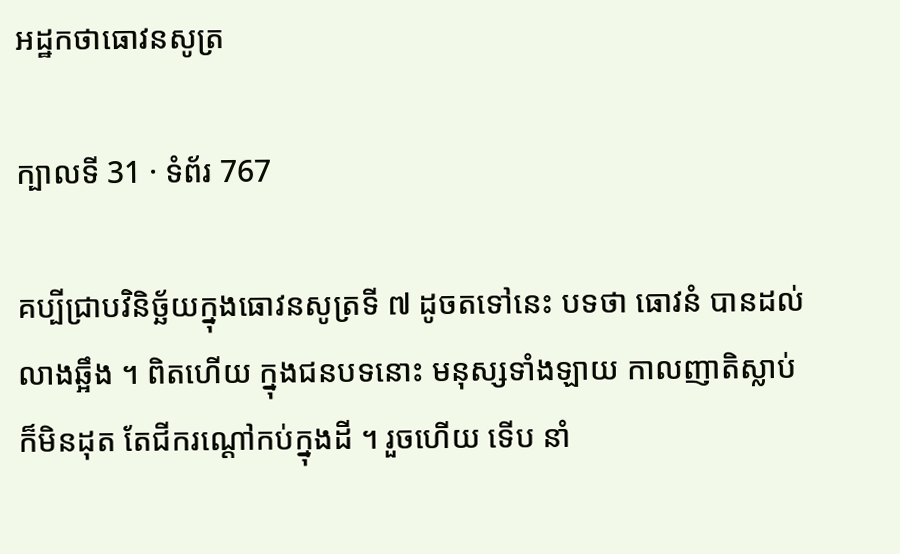អដ្ឋកថាធោវនសូត្រ

ក្បាលទី 31 · ទំព័រ 767

គប្បីជ្រាបវិនិច្ឆ័យក្នុងធោវនសូត្រទី ៧ ដូចតទៅនេះ បទថា ធោវនំ បានដល់ លាងឆ្អឹង ។ ពិតហើយ ក្នុងជនបទនោះ មនុស្សទាំងឡាយ កាលញាតិស្លាប់ក៏មិនដុត តែជីករណ្តៅកប់ក្នុងដី ។ រួចហើយ ទើប នាំ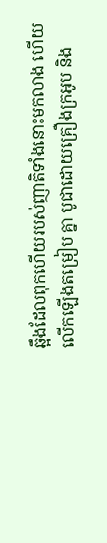ឆ្អឹងដែលពុកហើយរបស់ញាតិទាំងនោះមកលាង ហើយលើកឡើងតម្រៀប គ្នា បូជាដោយគ្រឿងក្រអូប និង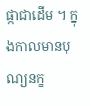ផ្កាជាដើម ។ ក្នុងកាលមានបុណ្យនក្ខ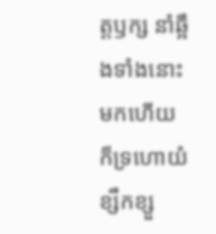ត្តឫក្ស នាំឆ្អឹងទាំងនោះមកហើយ ក៏ទ្រហោយំខ្សឹកខ្សួ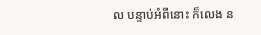ល បន្ទាប់អំពីនោះ ក៏លេង ន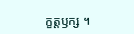ក្ខត្តឫក្ស ។